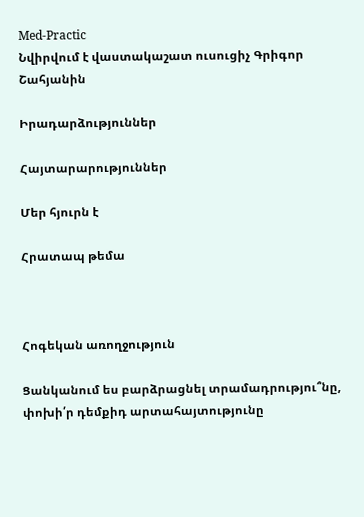Med-Practic
Նվիրվում է վաստակաշատ ուսուցիչ Գրիգոր Շահյանին

Իրադարձություններ

Հայտարարություններ

Մեր հյուրն է

Հրատապ թեմա



Հոգեկան առողջություն

Ցանկանում ես բարձրացնել տրամադրությու՞նը, փոխի՛ր դեմքիդ արտահայտությունը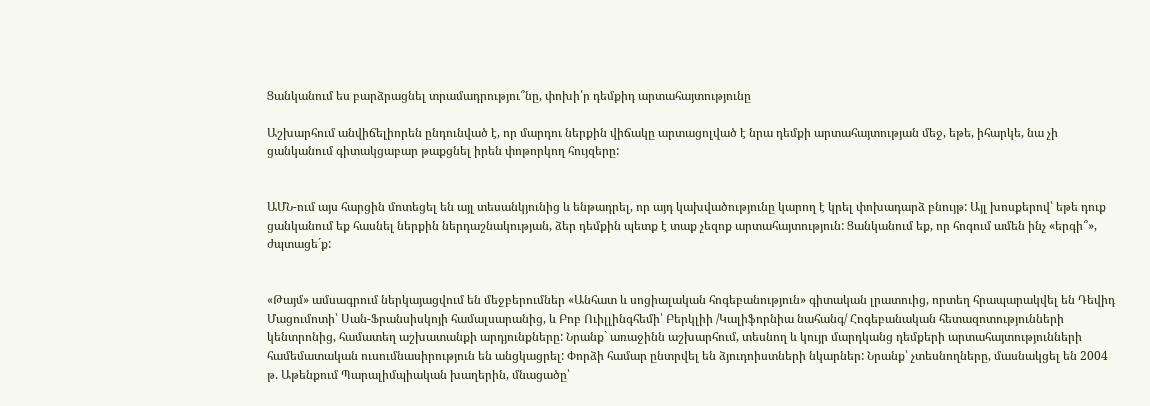Ցանկանում ես բարձրացնել տրամադրությու՞նը, փոխի՛ր դեմքիդ արտահայտությունը

Աշխարհում անվիճելիորեն ընդունված է, որ մարդու ներքին վիճակը արտացոլված է նրա դեմքի արտահայտության մեջ, եթե, իհարկե, նա չի ցանկանում գիտակցաբար թաքցնել իրեն փոթորկող հույզերը:


ԱՄՆ-ում այս հարցին մոտեցել են այլ տեսանկյունից և ենթադրել, որ այդ կախվածությունը կարող է կրել փոխադարձ բնույթ: Այլ խոսքերով՝ եթե դուք ցանկանում եք հասնել ներքին ներդաշնակության, ձեր դեմքին պետք է տաք չեզոք արտահայտություն: Ցանկանում եք, որ հոգում ամեն ինչ «երգի՞», ժպտացե´ք:


«Թայմ» ամսագրում ներկայացվում են մեջբերումներ «Անհատ և սոցիալական հոգեբանություն» գիտական լրատուից, որտեղ հրապարակվել են Դեվիդ Մացումոտի՝ Սան-Ֆրանսիսկոյի համալսարանից, և Բոբ Ուիլլինգհեմի՝ Բերկլիի /Կալիֆորնիա նահանգ/ Հոգեբանական հետազոտությունների կենտրոնից, համատեղ աշխատանքի արդյունքները: Նրանք` առաջինն աշխարհում, տեսնող և կույր մարդկանց դեմքերի արտահայտությունների համեմատական ուսումնասիրություն են անցկացրել: Փորձի համար ընտրվել են ձյուդոիստների նկարներ: Նրանք՝ չտեսնողները, մասնակցել են 2004 թ. Աթենքում Պարալիմպիական խաղերին, մնացածը՝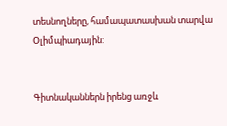տեսնողները, համապատասխան տարվա Օլիմպիադային:


Գիտնականներն իրենց առջև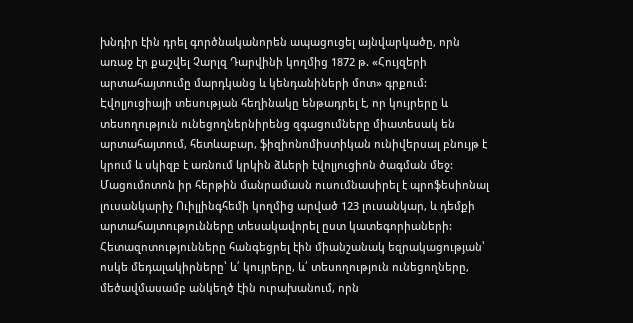խնդիր էին դրել գործնականորեն ապացուցել այնվարկածը, որն առաջ էր քաշվել Չարլզ Դարվինի կողմից 1872 թ. «Հույզերի արտահայտումը մարդկանց և կենդանիների մոտ» գրքում: Էվոլյուցիայի տեսության հեղինակը ենթադրել է, որ կույրերը և տեսողություն ունեցողներնիրենց զգացումները միատեսակ են արտահայտում, հետևաբար, ֆիզիոնոմիստիկան ունիվերսալ բնույթ է կրում և սկիզբ է առնում կրկին ձևերի էվոլյուցիոն ծագման մեջ: Մացումոտոն իր հերթին մանրամասն ուսումնասիրել է պրոֆեսիոնալ լուսանկարիչ Ուիլլինգհեմի կողմից արված 123 լուսանկար, և դեմքի արտահայտությունները տեսակավորել ըստ կատեգորիաների:  Հետազոտությունները հանգեցրել էին միանշանակ եզրակացության՝ ոսկե մեդալակիրները՝ և՛ կույրերը, և՛ տեսողություն ունեցողները, մեծավմասամբ անկեղծ էին ուրախանում, որն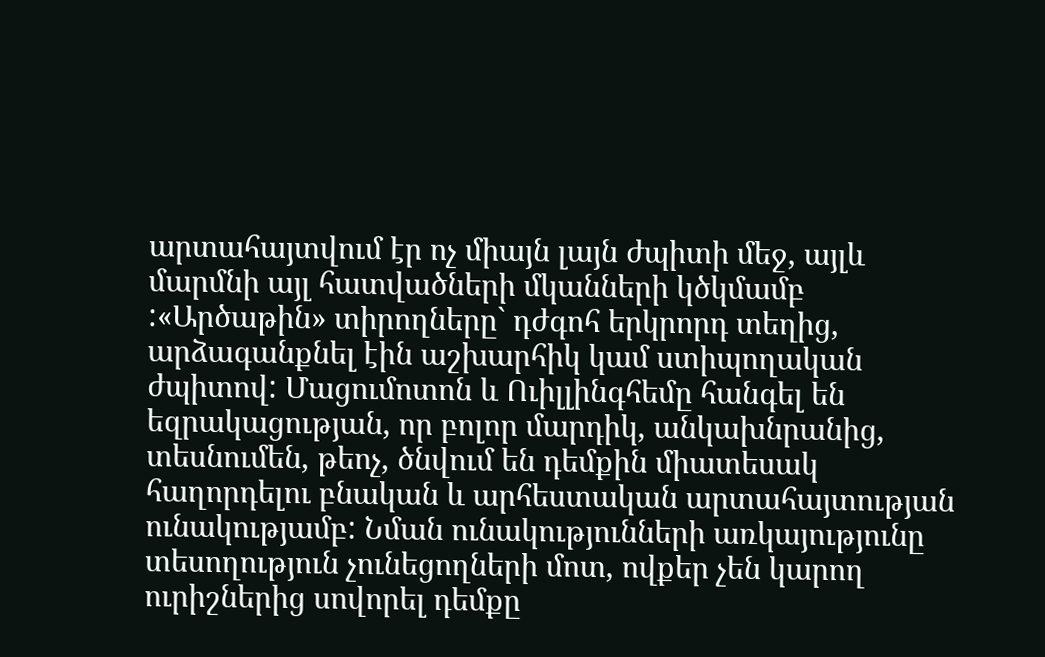արտահայտվում էր ոչ միայն լայն ժպիտի մեջ, այլև մարմնի այլ հատվածների մկանների կծկմամբ :«Արծաթին» տիրողները` դժգոհ երկրորդ տեղից, արձագանքնել էին աշխարհիկ կամ ստիպողական ժպիտով: Մացումոտոն և Ուիլլինգհեմը հանգել են եզրակացության, որ բոլոր մարդիկ, անկախնրանից, տեսնումեն, թեոչ, ծնվում են դեմքին միատեսակ հաղորդելու բնական և արհեստական արտահայտության ունակությամբ: Նման ունակությունների առկայությունը տեսողություն չունեցողների մոտ, ովքեր չեն կարող ուրիշներից սովորել դեմքը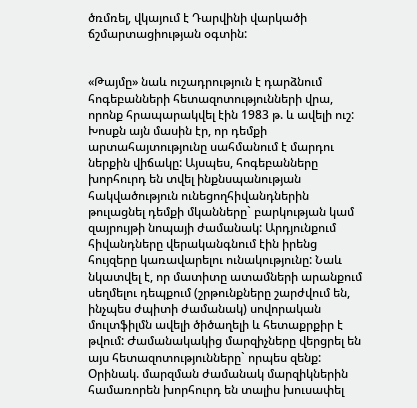ծռմռել, վկայում է Դարվինի վարկածի ճշմարտացիության օգտին:


«Թայմը» նաև ուշադրություն է դարձնում հոգեբանների հետազոտությունների վրա, որոնք հրապարակվել էին 1983 թ. և ավելի ուշ: Խոսքն այն մասին էր, որ դեմքի արտահայտությունը սահմանում է մարդու ներքին վիճակը: Այսպես, հոգեբանները խորհուրդ են տվել ինքնսպանության հակվածություն ունեցողհիվանդներին թուլացնել դեմքի մկանները` բարկության կամ զայրույթի նոպայի ժամանակ: Արդյունքում հիվանդները վերականգնում էին իրենց հույզերը կառավարելու ունակությունը: Նաև նկատվել է, որ մատիտը ատամների արանքում սեղմելու դեպքում (շրթունքները շարժվում են, ինչպես ժպիտի ժամանակ) սովորական մուլտֆիլմն ավելի ծիծաղելի և հետաքրքիր է թվում: Ժամանակակից մարզիչները վերցրել են այս հետազոտությունները` որպես զենք: Օրինակ. մարզման ժամանակ մարզիկներին համառորեն խորհուրդ են տալիս խուսափել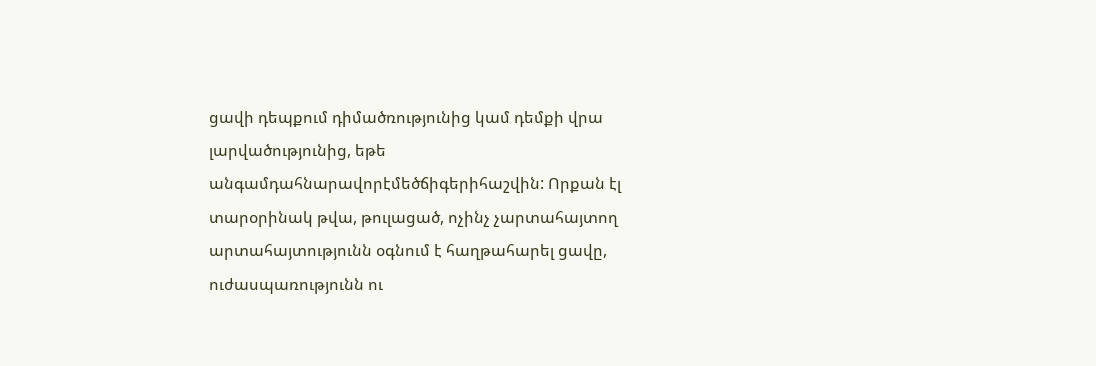ցավի դեպքում դիմածռությունից կամ դեմքի վրա լարվածությունից, եթե անգամդահնարավորէմեծճիգերիհաշվին: Որքան էլ տարօրինակ թվա, թուլացած, ոչինչ չարտահայտող արտահայտությունն օգնում է հաղթահարել ցավը, ուժասպառությունն ու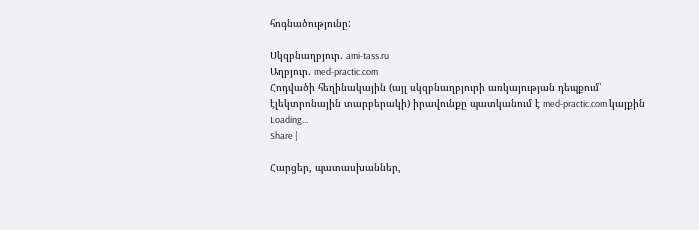հոգնածությունը:

Սկզբնաղբյուր. ami-tass.ru
Աղբյուր. med-practic.com
Հոդվածի հեղինակային (այլ սկզբնաղբյուրի առկայության դեպքում՝ էլեկտրոնային տարբերակի) իրավունքը պատկանում է med-practic.com կայքին
Loading...
Share |

Հարցեր, պատասխաններ,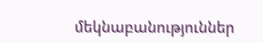մեկնաբանություններ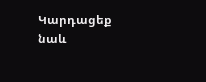Կարդացեք նաև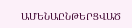ԱՄԵՆԱԸՆԹԵՐՑՎԱԾ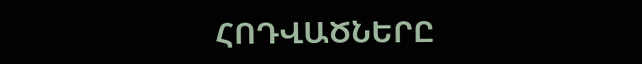ՀՈԴՎԱԾՆԵՐԸ